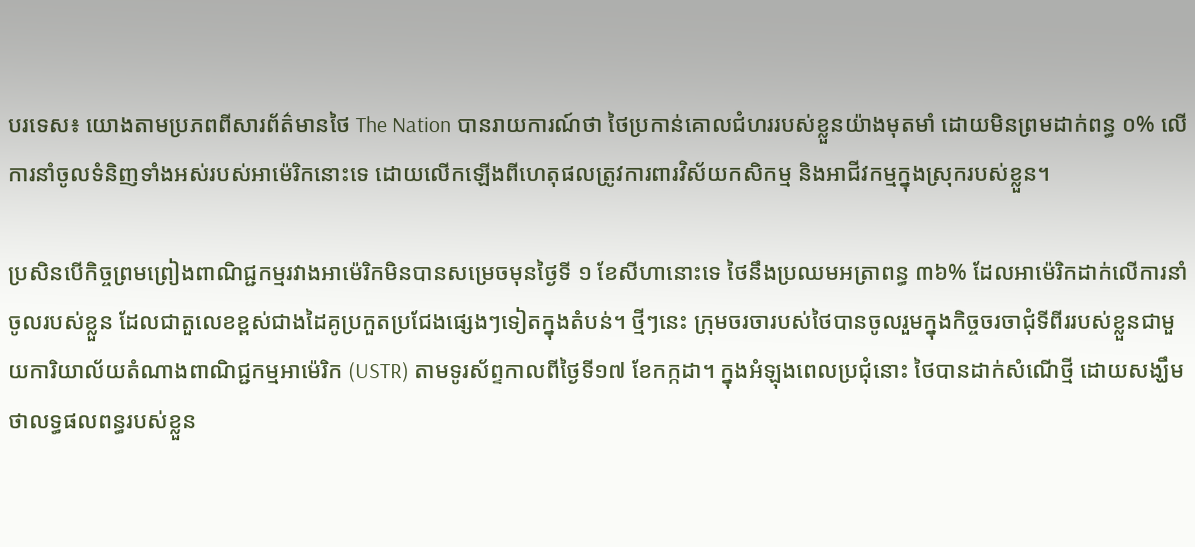បរទេស៖ យោងតាមប្រភពពីសារព័ត៌មានថៃ The Nation បានរាយការណ៍ថា ថៃប្រកាន់គោលជំហររបស់ខ្លួនយ៉ាងមុតមាំ ដោយមិនព្រមដាក់ពន្ធ ០% លើការនាំចូលទំនិញទាំងអស់របស់អាម៉េរិកនោះទេ ដោយលើកឡើងពីហេតុផលត្រូវការពារវិស័យកសិកម្ម និងអាជីវកម្មក្នុងស្រុករបស់ខ្លួន។

ប្រសិនបើកិច្ចព្រមព្រៀងពាណិជ្ជកម្មរវាងអាម៉េរិកមិនបានសម្រេចមុនថ្ងៃទី ១ ខែសីហានោះទេ ថៃនឹងប្រឈមអត្រាពន្ធ ៣៦% ដែលអាម៉េរិកដាក់លើការនាំចូលរបស់ខ្លួន ដែលជាតួលេខខ្ពស់ជាងដៃគូប្រកួតប្រជែងផ្សេងៗទៀតក្នុងតំបន់។ ថ្មីៗនេះ ក្រុមចរចារបស់ថៃបានចូលរួមក្នុងកិច្ចចរចាជុំទីពីររបស់ខ្លួនជាមួយការិយាល័យតំណាងពាណិជ្ជកម្មអាម៉េរិក (USTR) តាមទូរស័ព្ទកាលពីថ្ងៃទី១៧ ខែកក្កដា។ ក្នុងអំឡុងពេលប្រជុំនោះ ថៃបានដាក់សំណើថ្មី ដោយសង្ឃឹមថាលទ្ធផលពន្ធរបស់ខ្លួន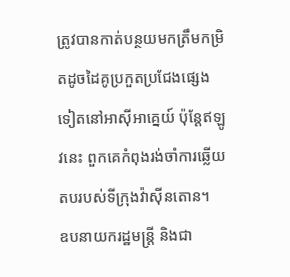ត្រូវបានកាត់បន្ថយមកត្រឹមកម្រិតដូចដៃគូប្រកួតប្រជែងផ្សេងទៀតនៅអាស៊ីអាគ្នេយ៍ ប៉ុន្តែឥឡូវនេះ ពួកគេកំពុងរង់ចាំការឆ្លើយតបរបស់ទីក្រុងវ៉ាស៊ីនតោន។
ឧបនាយករដ្ឋមន្ត្រី និងជា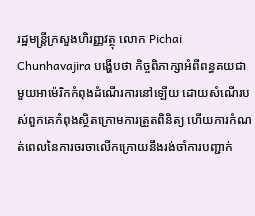រដ្ឋមន្ត្រីក្រសួងហិរញ្ញវត្ថុ លោក Pichai Chunhavajira បង្ហើបថា កិច្ចពិភាក្សាអំពីពន្ធគយជាមួយអាម៉េរិកកំពុងដំណើរការនៅឡើយ ដោយសំណើរបស់ពួកគេកំពុងស្ថិតក្រោមការត្រួតពិនិត្យ ហើយការកំណត់ពេលនៃការចរចាលើកក្រោយនឹងរង់ចាំការបញ្ជាក់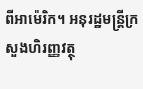ពីអាម៉េរិក។ អនុរដ្ឋមន្ត្រីក្រសួងហិរញ្ញវត្ថុ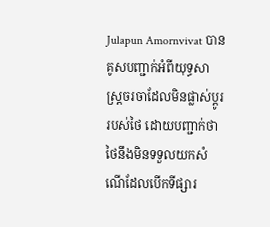Julapun Amornvivat បានគូសបញ្ជាក់អំពីយុទ្ធសាស្ត្រចរចាដែលមិនផ្លាស់ប្តូររបស់ថៃ ដោយបញ្ជាក់ថា ថៃនឹងមិនទទួលយកសំណើដែលបើកទីផ្សារ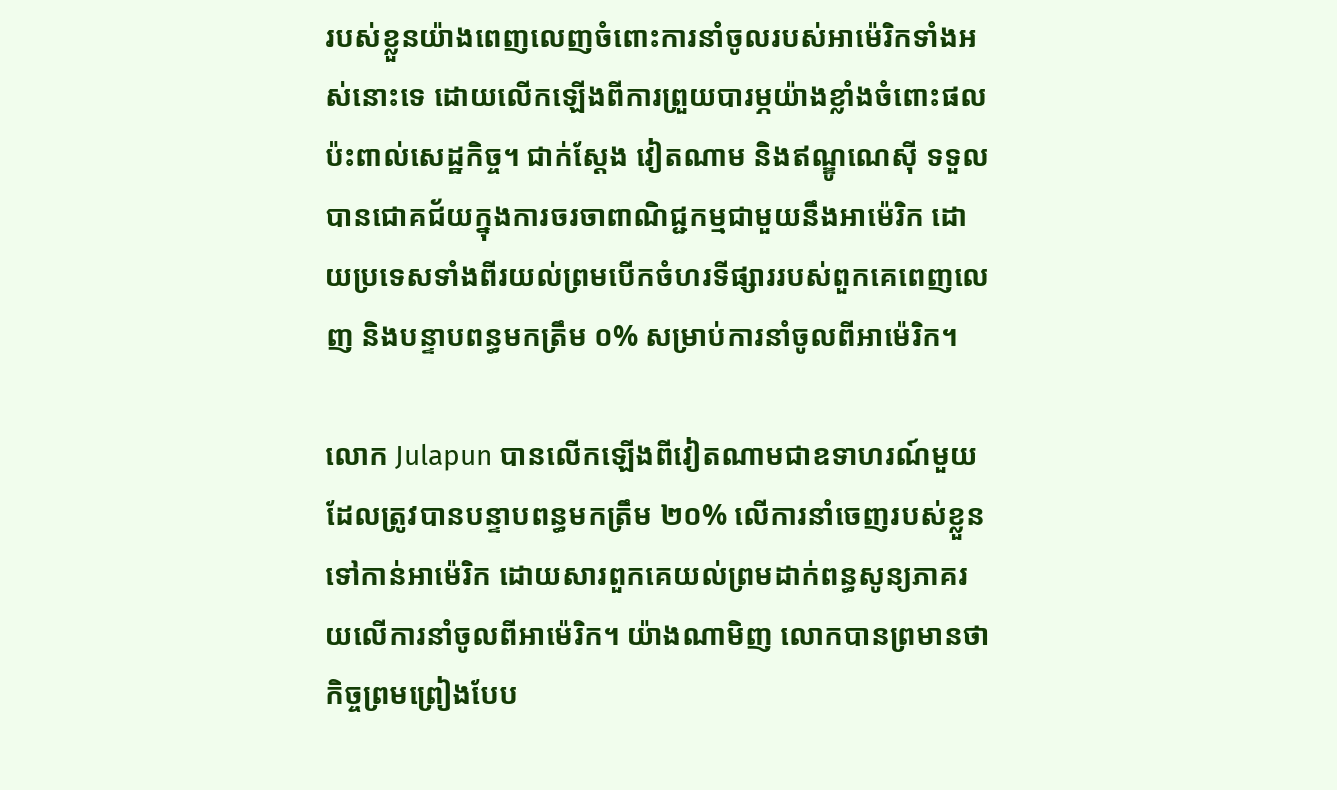របស់ខ្លួនយ៉ាងពេញលេញចំពោះការនាំចូលរបស់អាម៉េរិកទាំងអស់នោះទេ ដោយលើកឡើងពីការព្រួយបារម្ភយ៉ាងខ្លាំងចំពោះផលប៉ះពាល់សេដ្ឋកិច្ច។ ជាក់ស្តែង វៀតណាម និងឥណ្ឌូណេស៊ី ទទួលបានជោគជ័យក្នុងការចរចាពាណិជ្ជកម្មជាមួយនឹងអាម៉េរិក ដោយប្រទេសទាំងពីរយល់ព្រមបើកចំហរទីផ្សាររបស់ពួកគេពេញលេញ និងបន្ទាបពន្ធមកត្រឹម ០% សម្រាប់ការនាំចូលពីអាម៉េរិក។

លោក Julapun បានលើកឡើងពីវៀតណាមជាឧទាហរណ៍មួយដែលត្រូវបានបន្ទាបពន្ធមកត្រឹម ២០% លើការនាំចេញរបស់ខ្លួនទៅកាន់អាម៉េរិក ដោយសារពួកគេយល់ព្រមដាក់ពន្ធសូន្យភាគរយលើការនាំចូលពីអាម៉េរិក។ យ៉ាងណាមិញ លោកបានព្រមានថា កិច្ចព្រមព្រៀងបែប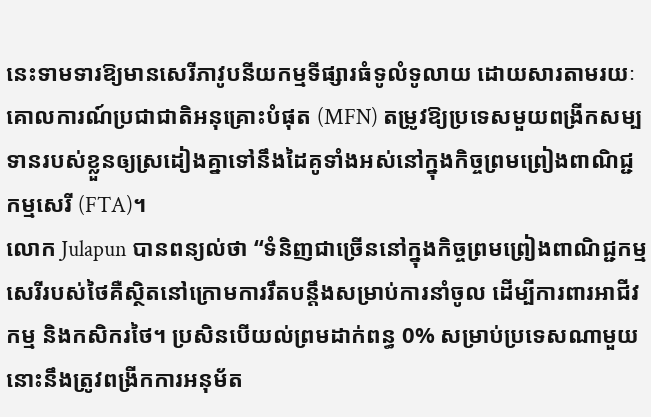នេះទាមទារឱ្យមានសេរីភាវូបនីយកម្មទីផ្សារធំទូលំទូលាយ ដោយសារតាមរយៈគោលការណ៍ប្រជាជាតិអនុគ្រោះបំផុត (MFN) តម្រូវឱ្យប្រទេសមួយពង្រីកសម្បទានរបស់ខ្លួនឲ្យស្រដៀងគ្នាទៅនឹងដៃគូទាំងអស់នៅក្នុងកិច្ចព្រមព្រៀងពាណិជ្ជកម្មសេរី (FTA)។
លោក Julapun បានពន្យល់ថា “ទំនិញជាច្រើននៅក្នុងកិច្ចព្រមព្រៀងពាណិជ្ជកម្មសេរីរបស់ថៃគឺស្ថិតនៅក្រោមការរឹតបន្តឹងសម្រាប់ការនាំចូល ដើម្បីការពារអាជីវកម្ម និងកសិករថៃ។ ប្រសិនបើយល់ព្រមដាក់ពន្ធ 0% សម្រាប់ប្រទេសណាមួយ នោះនឹងត្រូវពង្រីកការអនុម័ត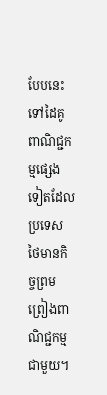បែបនេះទៅដៃគូពាណិជ្ជកម្មផ្សេងទៀតដែលប្រទេសថៃមានកិច្ចព្រមព្រៀងពាណិជ្ជកម្មជាមួយ។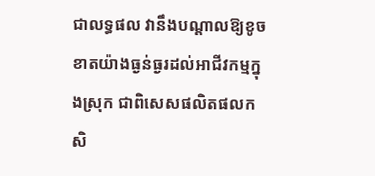ជាលទ្ធផល វានឹងបណ្តាលឱ្យខូចខាតយ៉ាងធ្ងន់ធ្ងរដល់អាជីវកម្មក្នុងស្រុក ជាពិសេសផលិតផលកសិ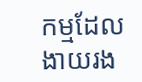កម្មដែលងាយរង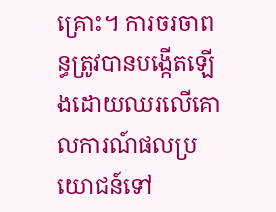គ្រោះ។ ការចរចាពន្ធត្រូវបានបង្កើតឡើងដោយឈរលើគោលការណ៍ផលប្រយោជន៍ទៅ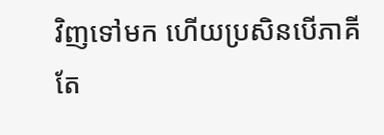វិញទៅមក ហើយប្រសិនបើភាគីតែ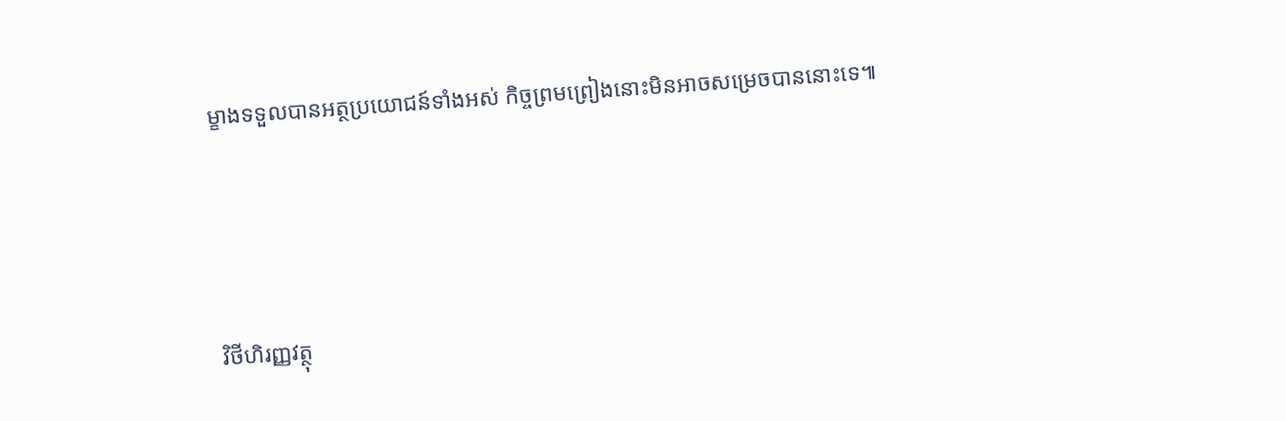ម្ខាងទទួលបានអត្ថប្រយោជន៍ទាំងអស់ កិច្ចព្រមព្រៀងនោះមិនអាចសម្រេចបាននោះទេ៕




វិថីហិរញ្ញវត្ថុ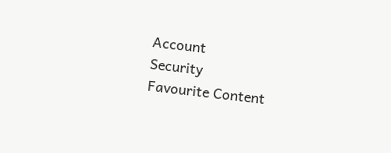Account
Security
Favourite Content